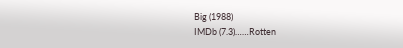Big (1988)
IMDb (7.3)……Rotten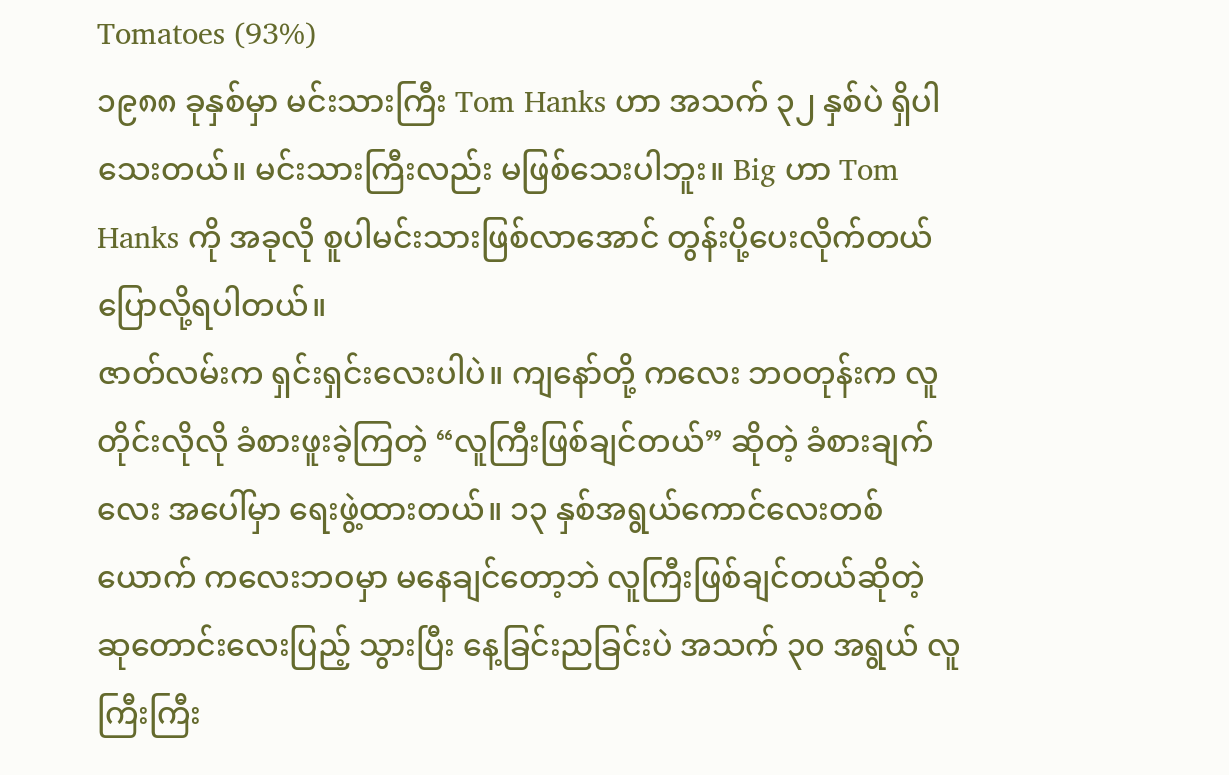Tomatoes (93%)
၁၉၈၈ ခုနှစ်မှာ မင်းသားကြီး Tom Hanks ဟာ အသက် ၃၂ နှစ်ပဲ ရှိပါသေးတယ်။ မင်းသားကြီးလည်း မဖြစ်သေးပါဘူး။ Big ဟာ Tom Hanks ကို အခုလို စူပါမင်းသားဖြစ်လာအောင် တွန်းပို့ပေးလိုက်တယ်ပြောလို့ရပါတယ်။
ဇာတ်လမ်းက ရှင်းရှင်းလေးပါပဲ။ ကျနော်တို့ ကလေး ဘဝတုန်းက လူတိုင်းလိုလို ခံစားဖူးခဲ့ကြတဲ့ “လူကြီးဖြစ်ချင်တယ်” ဆိုတဲ့ ခံစားချက်လေး အပေါ်မှာ ရေးဖွဲ့ထားတယ်။ ၁၃ နှစ်အရွယ်ကောင်လေးတစ်ယောက် ကလေးဘဝမှာ မနေချင်တော့ဘဲ လူကြီးဖြစ်ချင်တယ်ဆိုတဲ့ ဆုတောင်းလေးပြည့် သွားပြီး နေ့ခြင်းညခြင်းပဲ အသက် ၃၀ အရွယ် လူကြီးကြီး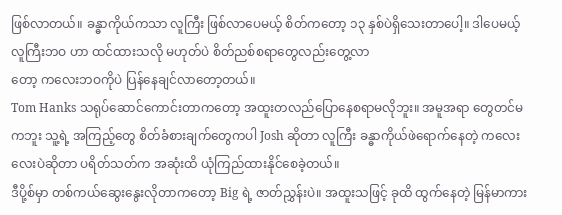ဖြစ်လာတယ်။ ခန္ဓာကိုယ်ကသာ လူကြီး ဖြစ်လာပေမယ့် စိတ်ကတော့ ၁၃ နှစ်ပဲရှိသေးတာပေါ့။ ဒါပေမယ့် လူကြီးဘဝ ဟာ ထင်ထားသလို မဟုတ်ပဲ စိတ်ညစ်စရာတွေလည်းတွေ့လာ
တော့ ကလေးဘဝကိုပဲ ပြန်နေချင်လာတော့တယ်။
Tom Hanks သရုပ်ဆောင်ကောင်းတာကတော့ အထူးတလည်ပြောနေစရာမလိုဘူး။ အမူအရာ တွေတင်မကဘူး သူ့ရဲ့ အကြည့်တွေ စိတ်ခံစားချက်တွေကပါ Josh ဆိုတာ လူကြီး ခန္ဓာကိုယ်ဖဲရောက်နေတဲ့ ကလေးလေးပဲဆိုတာ ပရိတ်သတ်က အဆုံးထိ ယုံကြည်ထားနိုင်စေခဲ့တယ်။
ဒီပို့စ်မှာ တစ်ကယ်ဆွေးနွေးလိုတာကတော့ Big ရဲ့ ဇာတ်ညွှန်းပဲ။ အထူးသဖြင့် ခုထိ ထွက်နေတဲ့ မြန်မာကား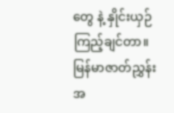တွေ နဲ့ နှိုင်းယှဉ်ကြည့်ချင်တာ။ မြန်မာဇာတ်ညွှန်းအ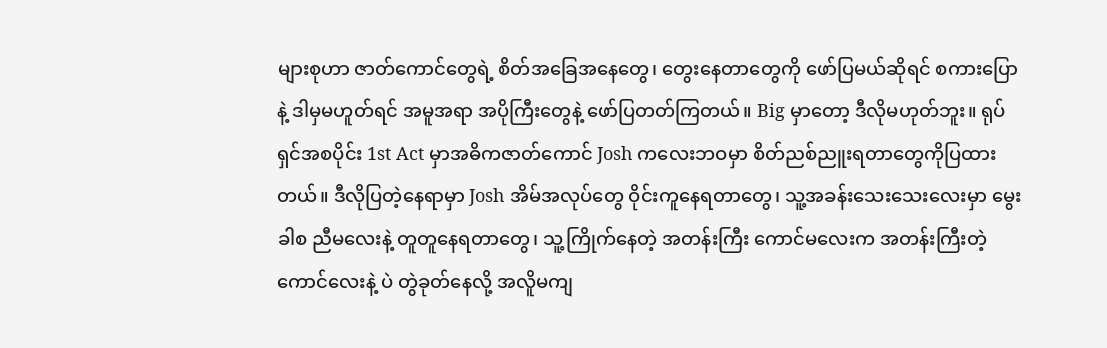များစုဟာ ဇာတ်ကောင်တွေရဲ့ စိတ်အခြေအနေတွေ၊ တွေးနေတာတွေကို ဖော်ပြမယ်ဆိုရင် စကားပြောနဲ့ ဒါမှမဟူတ်ရင် အမူအရာ အပိုကြီးတွေနဲ့ ဖော်ပြတတ်ကြတယ်။ Big မှာတော့ ဒီလိုမဟုတ်ဘူး။ ရုပ်ရှင်အစပိုင်း 1st Act မှာအဓိကဇာတ်ကောင် Josh ကလေးဘဝမှာ စိတ်ညစ်ညူးရတာတွေကိုပြထားတယ်။ ဒီလိုပြတဲ့နေရာမှာ Josh အိမ်အလုပ်တွေ ဝိုင်းကူနေရတာတွေ၊ သူ့အခန်းသေးသေးလေးမှာ မွေးခါစ ညီမလေးနဲ့ တူတူနေရတာတွေ၊ သူ့ကြိုက်နေတဲ့ အတန်းကြီး ကောင်မလေးက အတန်းကြီးတဲ့ ကောင်လေးနဲ့ ပဲ တွဲခုတ်နေလို့ အလိူမကျ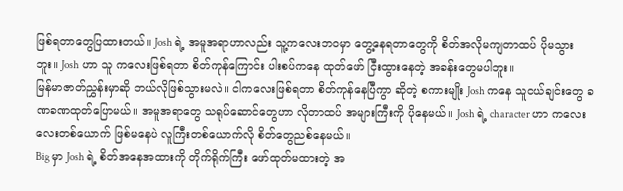ဖြစ်ရတာတွေပြထားတယ်။ Josh ရဲ့ အမူအရာဟာလည်း သူ့ကလေးဘဝမှာ တွေ့နေရတာတွေကို စိတ်အလိုမကျတာထပ် ပိုမသွားဘူး။ Josh ဟာ သူ ကလေးဖြစ်ရတာ စိတ်ကုန်ကြောင်း ပါးစပ်ကနေ ထုတ်ဖော် ငြီးထွားနေတဲ့ အခန်းတွေမပါဘူး။
မြန်မာဇာတ်ညွှန်းမှာဆို ဘယ်လိုဖြစ်သွားမလဲ။ ငါကလေးဖြစ်ရတာ စိတ်ကုန်နေပြီကွာ ဆိုတဲ့ စကားမျိုး Josh ကနေ သူငယ်ချင်းတွေ ခဏခဏထုတ်ပြောမယ်။ အမူအရာတွေ သရုပ်ဆောင်တွေဟာ လိုတာထပ် အများကြီးကို ပိုနေမယ်။ Josh ရဲ့ character ဟာ ကလေးလေးတစ်ယောက် ဖြစ်မနေပဲ လူကြီးတစ်ယောက်လို စိတ်တွေညစ်နေမယ်။
Big မှာ Josh ရဲ့ စိတ်အနေအထားကို တိုက်ရိုက်ကြီး ဖော်ထုတ်မထားတဲ့ အ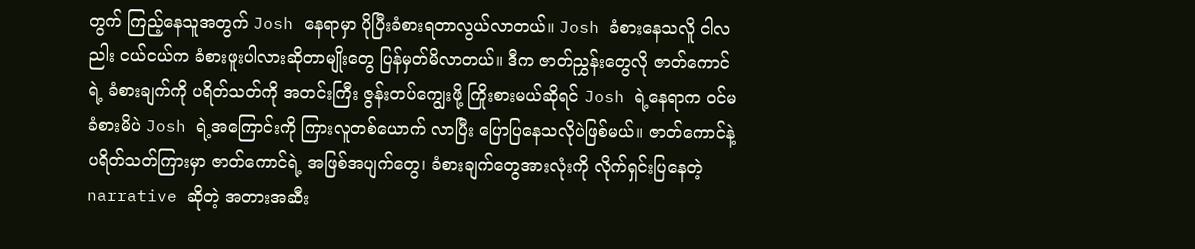တွက် ကြည့်နေသူအတွက် Josh နေရာမှာ ပိုပြီးခံစားရတာလွယ်လာတယ်။ Josh ခံစားနေသလိူ ငါလညါး ငယ်ငယ်က ခံစားဖူးပါလားဆိုတာမျိုးတွေ ပြန်မှတ်မိလာတယ်။ ဒီက ဇာတ်ညွှန်းတွေလို ဇာတ်ကောင်ရဲ့ ခံစားချက်ကို ပရိတ်သတ်ကို အတင်းကြီး ဇွန်းတပ်ကျွေးဖို့ ကြိုးစားမယ်ဆိုရင် Josh ရဲ့နေရာက ဝင်မခံစားမိပဲ Josh ရဲ့အကြောင်းကို ကြားလူတစ်ယောက် လာပြီး ပြောပြနေသလိုပဲဖြစ်မယ်။ ဇာတ်ကောင်နဲ့ ပရိတ်သတ်ကြားမှာ ဇာတ်ကောင်ရဲ့ အဖြစ်အပျက်တွေ၊ ခံစားချက်တွေအားလုံးကို လိုက်ရှင်းပြနေတဲ့ narrative ဆိုတဲ့ အတားအဆီး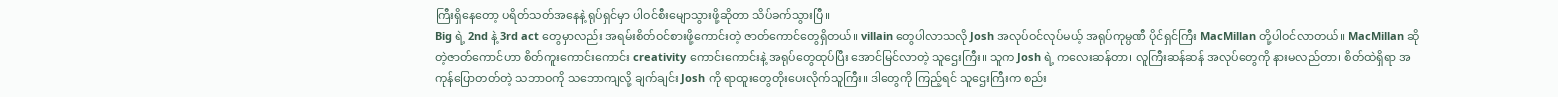ကြီးရှိနေတော့ ပရိတ်သတ်အနေနဲ့ ရုပ်ရှင်မှာ ပါဝင်စီးမျောသွားဖို့ဆိုတာ သိပ်ခက်သွားပြီ။
Big ရဲ့ 2nd နဲ့ 3rd act တွေမှာလည်း အရမ်းစိတ်ဝင်စားဖို့ကောင်းတဲ့ ဇာတ်ကောင်တွေရှိတယ်။ villain တွေပါလာသလို Josh အလုပ်ဝင်လုပ်မယ့် အရုပ်ကုမ္ပဏီ ပိုင်ရှင်ကြီး MacMillan တို့ပါဝင်လာတယ်။ MacMillan ဆိုတဲ့ဇာတ်ကောင်ဟာ စိတ်ကူးကောင်းကောင်း creativity ကောင်းကောင်းနဲ့ အရုပ်တွေထုပ်ပြီး အောင်မြင်လာတဲ့ သူဌေးကြီး။ သူက Josh ရဲ့ ကလေးဆန်တာ၊ လူကြီးဆန်ဆန် အလုပ်တွေကို နားမလည်တာ၊ စိတ်ထဲရှိရာ အကုန်ပြောတတ်တဲ့ သဘာဝကို သဘောကျလို့ ချက်ချင်း Josh ကို ရာထူးတွေတိုးပေးလိုက်သူကြီး။ ဒါတွေကို ကြည့်ရင် သူဌေးကြီးက စည်း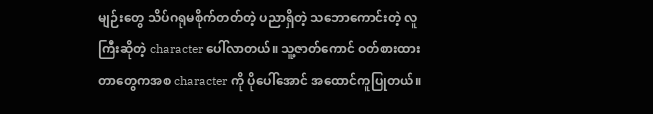မျဉ်းတွေ သိပ်ဂရုမစိုက်တတ်တဲ့ ပညာရှိတဲ့ သဘောကောင်းတဲ့ လူကြီးဆိုတဲ့ character ပေါ်လာတယ်။ သူ့ဇာတ်ကောင် ဝတ်စားထားတာတွေကအစ character ကို ပိုပေါ်အောင် အထောင်ကူပြုတယ်။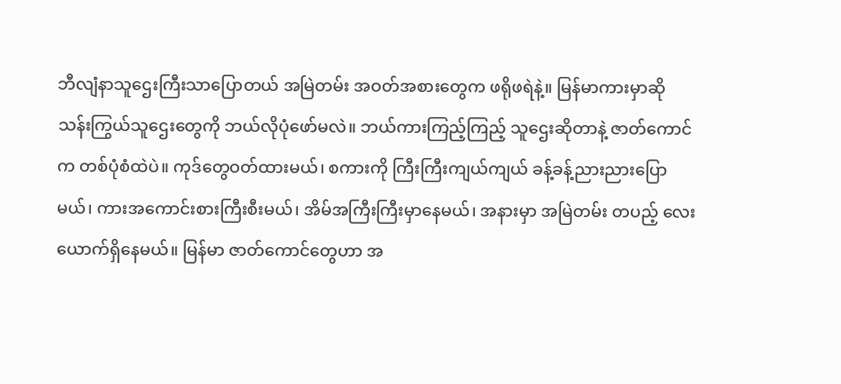ဘီလျံနာသူဌေးကြီးသာပြောတယ် အမြဲတမ်း အဝတ်အစားတွေက ဖရိုဖရဲနဲ့။ မြန်မာကားမှာဆို သန်းကြွယ်သူဌေးတွေကို ဘယ်လိုပုံဖော်မလဲ။ ဘယ်ကားကြည့်ကြည့် သူဌေးဆိုတာနဲ့ ဇာတ်ကောင်က တစ်ပုံစံထဲပဲ။ ကုဒ်တွေဝတ်ထားမယ်၊ စကားကို ကြီးကြီးကျယ်ကျယ် ခန့်ခန့်ညားညားပြောမယ်၊ ကားအကောင်းစားကြီးစီးမယ်၊ အိမ်အကြီးကြီးမှာနေမယ်၊ အနားမှာ အမြဲတမ်း တပည့် လေးယောက်ရှိနေမယ်။ မြန်မာ ဇာတ်ကောင်တွေဟာ အ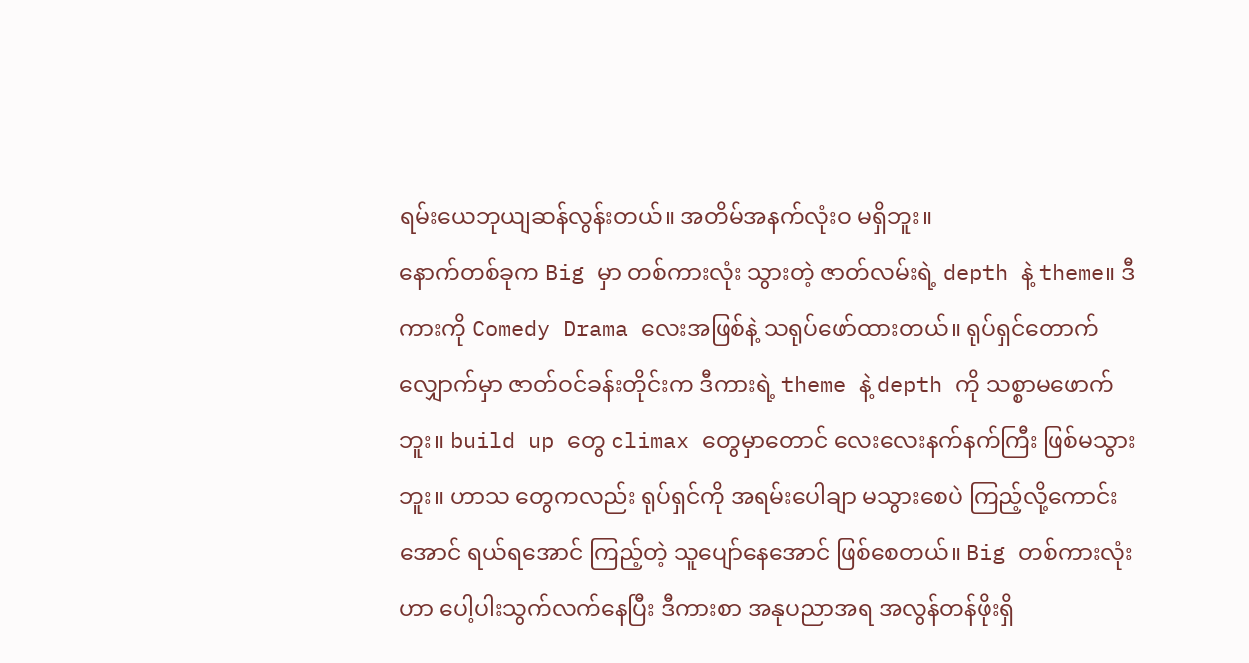ရမ်းယေဘုယျဆန်လွန်းတယ်။ အတိမ်အနက်လုံးဝ မရှိဘူး။
နောက်တစ်ခုက Big မှာ တစ်ကားလုံး သွားတဲ့ ဇာတ်လမ်းရဲ့ depth နဲ့ theme။ ဒီကားကို Comedy Drama လေးအဖြစ်နဲ့ သရုပ်ဖော်ထားတယ်။ ရုပ်ရှင်တောက်လျှောက်မှာ ဇာတ်ဝင်ခန်းတိုင်းက ဒီကားရဲ့ theme နဲ့ depth ကို သစ္စာမဖောက်ဘူး။ build up တွေ climax တွေမှာတောင် လေးလေးနက်နက်ကြီး ဖြစ်မသွားဘူး။ ဟာသ တွေကလည်း ရုပ်ရှင်ကို အရမ်းပေါချာ မသွားစေပဲ ကြည့်လို့ကောင်းအောင် ရယ်ရအောင် ကြည့်တဲ့ သူပျော်နေအောင် ဖြစ်စေတယ်။ Big တစ်ကားလုံးဟာ ပေါ့ပါးသွက်လက်နေပြီး ဒီကားစာ အနုပညာအရ အလွန်တန်ဖိုးရှိ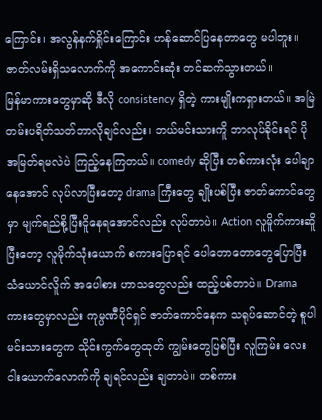ကြောင်း၊ အလွန်နက်ရှိုင်းကြောင်း ဟန်ဆောင်ပြနေတာတွေ မပါဘူး။ ဇာတ်လမ်းရှိသလောက်ကို အကောင်းဆုံး တင်ဆက်သွားတယ်။
မြန်မာကားတွေမှာဆို ဒီလို consistency ရှိတဲ့ ကားမျိုးကရှားတယ်။ အမြဲတမ်းပရိတ်သတ်ဘာလိုချင်လည်း၊ ဘယ်မင်းသားကိူ ဘာလုပ်ခိုင်းရင် ပိုအမြတ်ရမလဲပဲ ကြည့်နေကြတယ်။ comedy ဆိုပြီး တစ်ကားလုံး ပေါချာနေအောင် လုပ်လာပြီးတော့ drama ကြီးတွေ ချိုးပစ်ပြီး ဇာတ်ကောင်တွေမှာ မျက်ရည်စို့ပြီးငိူနေရအောင်လည်း လုပ်တာပဲ။ Action လူမိူက်ကားဆိူပြီးတော့ လူမိုက်သုံးယောက် စကားပြောရင် ပေါတောတောတွေပြောပြီး သံယောင်လိူက် အပေါစား ဟာသတွေလည်း ထည့်ပစ်တာပဲ။ Drama ကားတွေမှာလည်း ကုမ္ပဏီပိုင်ရှင် ဇာတ်ကောင်နေက သရုပ်ဆောင်တဲ့ စူပါမင်းသားတွေက သိုင်းကွက်တွေထုတ် ကျွမ်းတွေပြစ်ပြီး လူကြမ်း လေးငါးယောက်လောက်ကို ချရင်လည်း ချတာပဲ။ တစ်ကား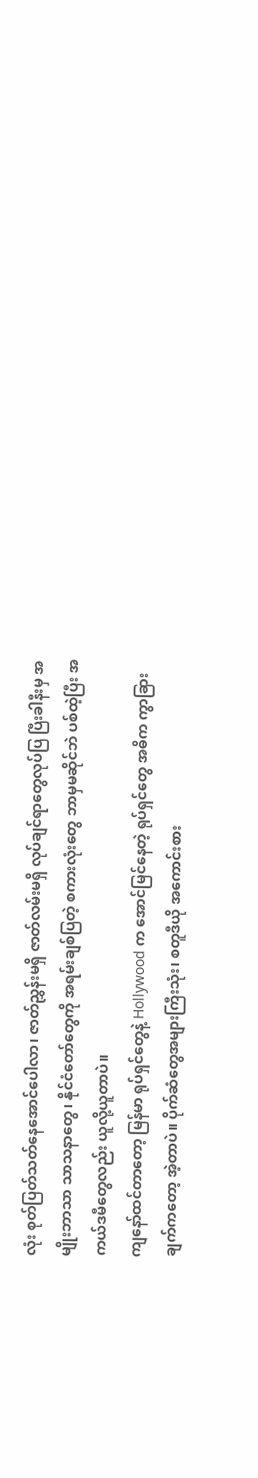လုံး စုတ်ပြတ်သတ်နေအောင်ပေါလာ၊ ဇာတ်ညွှန်းမရှိ ဇာတ်လမ်းမရှိ လုပ်ချင်ရာတွေလုပ်ပြ ပြီးခါနီးမှ အမျိုးဘာသာ သာသနာတွေ၊ နိုင်ငံတော်တွေကို အရမ်းချစ်ပြတဲ့ စကားလုံးတွေ ဘာမှမဆိုင်ဘဲ ပစ်ထဲ့ပြီး အကယ်ဒမီတွေလည်း ယူလို့ယူတာပဲ။
ကျနော်ထင်တာတော့ မြန်မာ ရုပ်ရှင်တွေနဲ့ Hollywood က အောင်မြင်နေတဲ့ ရုပ်ရှင်တွေ အဓိက ကွာခြားချက်ကတော့ အဲ့တာပဲ။ ပိုက်ဆံတွေအများကြီးသုံး၊ စတူဒီယို အကောင်းစား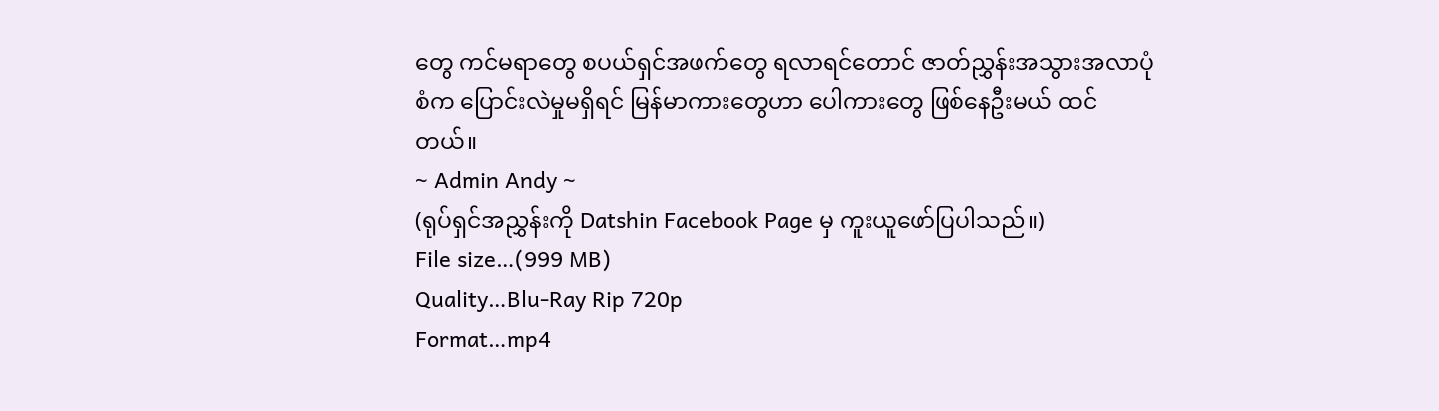တွေ ကင်မရာတွေ စပယ်ရှင်အဖက်တွေ ရလာရင်တောင် ဇာတ်ညွှန်းအသွားအလာပုံစံက ပြောင်းလဲမှုမရှိရင် မြန်မာကားတွေဟာ ပေါကားတွေ ဖြစ်နေဦးမယ် ထင်တယ်။
~ Admin Andy ~
(ရုပ်ရှင်အညွှန်းကို Datshin Facebook Page မှ ကူးယူဖော်ပြပါသည်။)
File size…(999 MB)
Quality…Blu-Ray Rip 720p
Format…mp4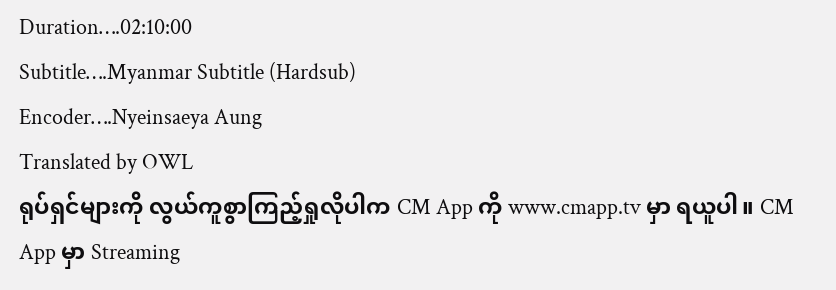Duration….02:10:00
Subtitle….Myanmar Subtitle (Hardsub)
Encoder….Nyeinsaeya Aung
Translated by OWL
ရုပ်ရှင်များကို လွယ်ကူစွာကြည့်ရှုလိုပါက CM App ကို www.cmapp.tv မှာ ရယူပါ။ CM App မှာ Streaming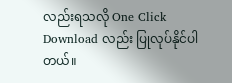လည်းရသလို One Click Download လည်း ပြုလုပ်နိုင်ပါတယ်။